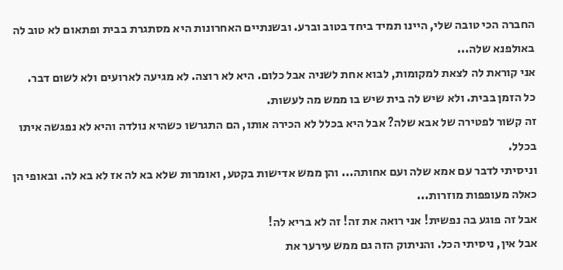החברה הכי טובה שלי, היינו תמיד ביחד בטוב וברע. ובשנתיים האחרונות היא מסתגרת בבית ופתאום לא טוב לה באולפנא שלה...
אני קוראת לה לצאת למקומות, לבוא אחת לשניה אבל כלום. היא לא רוצה. לא מגיעה לארועים ולא לשום דבר.
כל הזמן בבית. ולא שיש לה בית שיש בו ממש מה לעשות.
זה קשור לפטירה של אבא שלה? אבל היא בכלל לא הכירה אותו, הם התגרשו כשהיא נולדה והיא לא נפגשה איתו בכלל.
וניסיתי לדבר עם אמא שלה ועם אחותה... והן ממש אדישות בקטע, ואומרות שלא בא לה אז לא בא לה. ובאופי הן כאלה מעופפות מוזרות...
אבל זה פוגע בה נפשית! אני רואה את זה! זה לא בריא לה!
אבל אין, ניסיתי הכל. והניתוק הזה גם ממש עירער את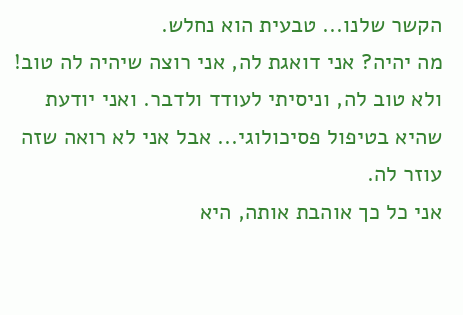הקשר שלנו... טבעית הוא נחלש.
מה יהיה? אני דואגת לה, אני רוצה שיהיה לה טוב! ולא טוב לה, וניסיתי לעודד ולדבר. ואני יודעת שהיא בטיפול פסיכולוגי... אבל אני לא רואה שזה עוזר לה.
אני כל כך אוהבת אותה, היא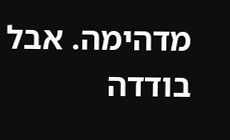מדהימה. אבל בודדה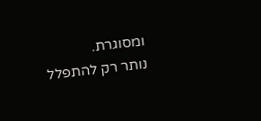ומסוגרת.
נותר רק להתפלל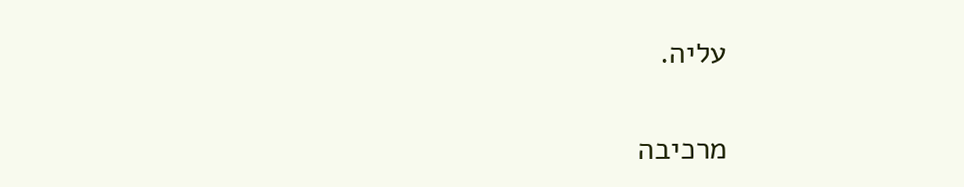עליה.

מרכיבה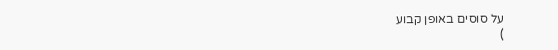על סוסים באופן קבוע
)